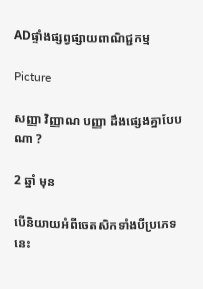ADផ្ទាំងផ្សព្វផ្សាយពាណិជ្ជកម្ម

Picture

សញ្ញា វិញ្ញាណ បញ្ញា ដឹងផ្សេងគ្នាបែបណា ?

2 ឆ្នាំ មុន

បើនិយាយអំពីចេតសិកទាំងបីប្រភេទនេះ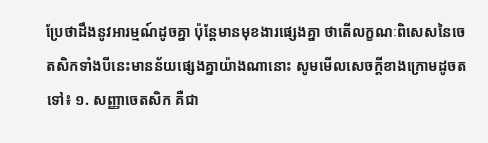ប្រែថាដឹងនូវអារម្មណ៍ដូចគ្នា ប៉ុន្តែមានមុខងារផ្សេងគ្នា ថាតើលក្ខណៈពិសេសនៃចេតសិកទាំងបីនេះមានន័យផ្សេងគ្នាយ៉ាងណានោះ សូមមើលសេចក្តីខាងក្រោមដូចតទៅ៖ ១. សញ្ញាចេតសិក គឺជា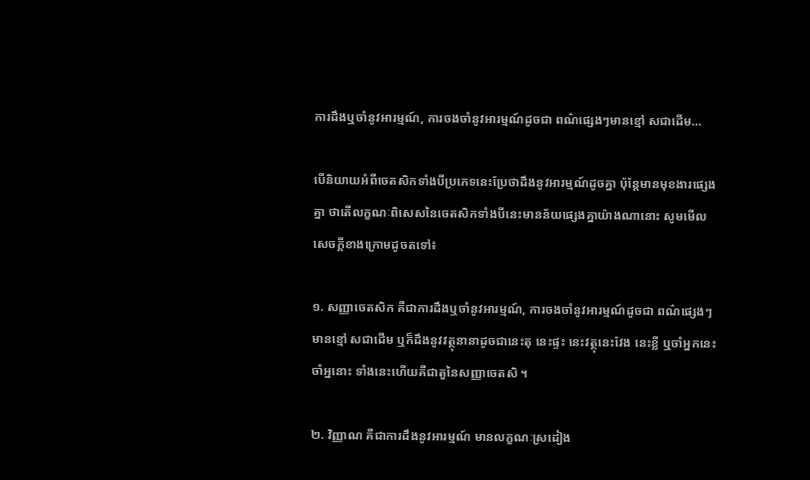ការដឹងឬចាំនូវអារម្មណ៍, ការចងចាំនូវអារម្មណ៍ដូចជា ពណ៌ផ្សេងៗមានខ្មៅ សជាដើម…

បើនិយាយអំពីចេតសិកទាំងបីប្រភេទនេះប្រែថាដឹងនូវអារម្មណ៍ដូចគ្នា ប៉ុន្តែមានមុខងារផ្សេងគ្នា ថាតើលក្ខណៈពិសេសនៃចេតសិកទាំងបីនេះមានន័យផ្សេងគ្នាយ៉ាងណានោះ សូមមើលសេចក្តីខាងក្រោមដូចតទៅ៖

១. សញ្ញាចេតសិក គឺជាការដឹងឬចាំនូវអារម្មណ៍, ការចងចាំនូវអារម្មណ៍ដូចជា ពណ៌ផ្សេងៗមានខ្មៅ សជាដើម ឬក៏ដឹងនូវវត្ថុនានាដូចជានេះតុ នេះផ្ទះ នេះវត្ថុនេះវែង នេះខ្លី ឬចាំអ្នកនេះ ចាំអ្ននោះ ទាំងនេះហើយគឺជាតួនៃសញ្ញាចេតសិ ។

២. វិញ្ញាណ គឺជាការដឹងនូវអារម្មណ៍ មានលក្ខណៈស្រដៀង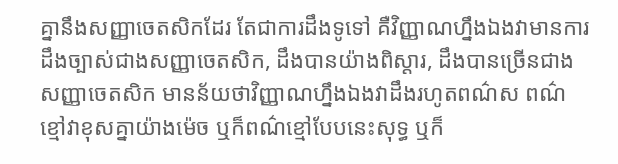គ្នានឹងសញ្ញាចេតសិកដែរ តែជាការដឹងទូទៅ គឺវិញ្ញាណហ្នឹងឯងវាមានការដឹងច្បាស់ជាងសញ្ញាចេតសិក, ដឹងបានយ៉ាងពិស្តារ, ដឹងបានច្រើនជាងសញ្ញាចេតសិក មានន័យថាវិញ្ញាណហ្នឹងឯងវាដឹងរហូតពណ៌ស ពណ៌ខ្មៅវាខុសគ្នាយ៉ាងម៉េច ឬក៏ពណ៌ខ្មៅបែបនេះសុទ្ធ ឬក៏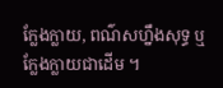ក្លែងក្លាយ, ពណ៌សហ្នឹងសុទ្ធ ឬក្លែងក្លាយជាដើម ។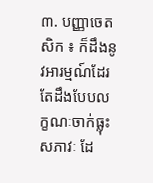៣. បញ្ញាចេតសិក ៖ ក៏ដឹងនូវអារម្មណ៍ដែរ តែដឹងបែបលក្ខណៈចាក់ធ្លុះសភាវៈ ដែ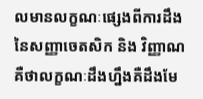លមានលក្ខណៈផ្សេងពីការដឹងនៃសញ្ញាចេតសិក និង វិញ្ញាណ គឺថាលក្ខណៈដឹងហ្នឹងគឺដឹងមែ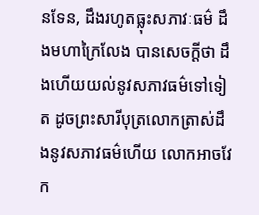នទែន, ដឹងរហូតធ្លុះសភាវៈធម៌ ដឹងមហាក្រៃលែង បានសេចក្តីថា ដឹងហើយយល់នូវសភាវធម៌ទៅទៀត ដូចព្រះសារីបុត្រលោកត្រាស់ដឹងនូវសភាវធម៌ហើយ លោកអាចវែក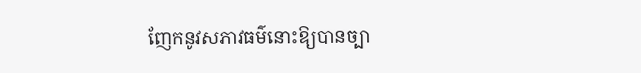ញែកនូវសភាវធម៌នោះឱ្យបានច្បា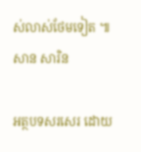ស់លាស់ថែមទៀត ៕ សាន សារិន

អត្ថបទសរសេរ ដោយ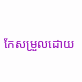កែសម្រួលដោយ